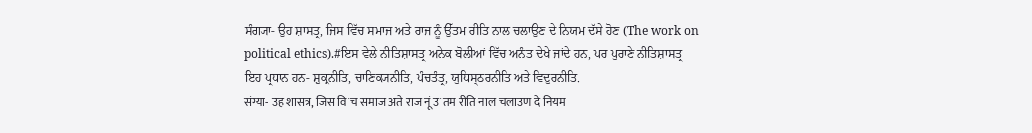ਸੰਗ੍ਯਾ- ਉਹ ਸ਼ਾਸਤ੍ਰ, ਜਿਸ ਵਿੱਚ ਸਮਾਜ ਅਤੇ ਰਾਜ ਨੂੰ ਉੱਤਮ ਰੀਤਿ ਨਾਲ ਚਲਾਉਣ ਦੇ ਨਿਯਮ ਦੱਸੇ ਹੋਣ (The work on political ethics).#ਇਸ ਵੇਲੇ ਨੀਤਿਸ਼ਾਸਤ੍ਰ ਅਨੇਕ ਬੋਲੀਆਂ ਵਿੱਚ ਅਨੰਤ ਦੇਖੇ ਜਾਂਦੇ ਹਨ, ਪਰ ਪੁਰਾਣੇ ਨੀਤਿਸ਼ਾਸਤ੍ਰ ਇਹ ਪ੍ਰਧਾਨ ਹਨ- ਸ਼ੁਕ੍ਰਨੀਤਿ, ਚਾਣਿਕ੍ਯਨੀਤਿ, ਪੰਚਤੰਤ੍ਰ, ਯੁਧਿਸ੍ਠਰਨੀਤਿ ਅਤੇ ਵਿਦੁਰਨੀਤਿ.
संग्या- उह शासत्र, जिस विॱच समाज अते राज नूं उॱतम रीति नाल चलाउण दे नियम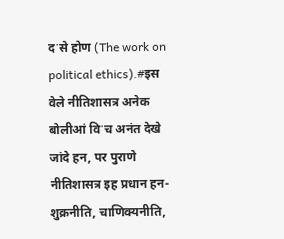दॱसे होण (The work on political ethics).#इस वेले नीतिशासत्र अनेक बोलीआं विॱच अनंत देखे जांदे हन, पर पुराणे नीतिशासत्र इह प्रधान हन- शुक्रनीति, चाणिक्यनीति,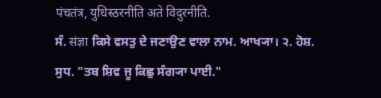पंचतंत्र, युधिस्ठरनीति अते विदुरनीति.
ਸੰ. संज्ञा ਕਿਸੇ ਵਸਤੁ ਦੇ ਜਣਾਉਣ ਵਾਲਾ ਨਾਮ. ਆਖ੍ਯਾ। ੨. ਹੋਸ਼. ਸੁਧ. "ਤਬ ਸ਼ਿਵ ਜੂ ਕਿਛੁ ਸੰਗ੍ਯਾ ਪਾਈ."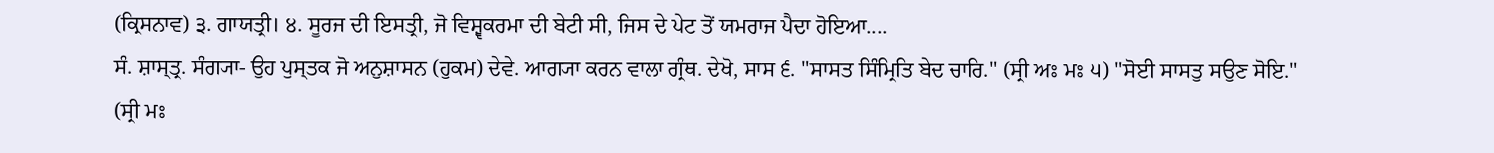(ਕ੍ਰਿਸਨਾਵ) ੩. ਗਾਯਤ੍ਰੀ। ੪. ਸੂਰਜ ਦੀ ਇਸਤ੍ਰੀ, ਜੋ ਵਿਸ਼੍ਵਕਰਮਾ ਦੀ ਬੇਟੀ ਸੀ, ਜਿਸ ਦੇ ਪੇਟ ਤੋਂ ਯਮਰਾਜ ਪੈਦਾ ਹੋਇਆ....
ਸੰ. ਸ਼ਾਸ੍ਤ੍ਰ. ਸੰਗ੍ਯਾ- ਉਹ ਪੁਸ੍ਤਕ ਜੋ ਅਨੁਸ਼ਾਸਨ (ਹੁਕਮ) ਦੇਵੇ. ਆਗ੍ਯਾ ਕਰਨ ਵਾਲਾ ਗ੍ਰੰਥ. ਦੇਖੋ, ਸਾਸ ੬. "ਸਾਸਤ ਸਿੰਮ੍ਰਿਤਿ ਬੇਦ ਚਾਰਿ." (ਸ੍ਰੀ ਅਃ ਮਃ ੫) "ਸੋਈ ਸਾਸਤੁ ਸਉਣ ਸੋਇ." (ਸ੍ਰੀ ਮਃ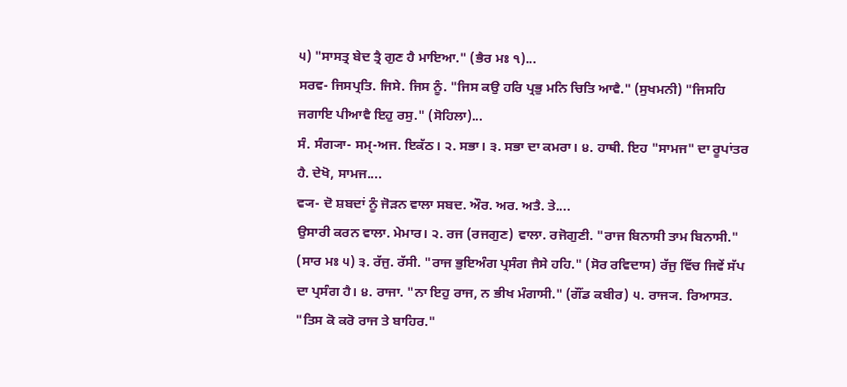੫) "ਸਾਸਤ੍ਰ ਬੇਦ ਤ੍ਰੈ ਗੁਣ ਹੈ ਮਾਇਆ." (ਭੈਰ ਮਃ ੧)...
ਸਰਵ- ਜਿਸਪ੍ਰਤਿ. ਜਿਸੇ. ਜਿਸ ਨੂੰ. "ਜਿਸ ਕਉ ਹਰਿ ਪ੍ਰਭੁ ਮਨਿ ਚਿਤਿ ਆਵੈ." (ਸੁਖਮਨੀ) "ਜਿਸਹਿ ਜਗਾਇ ਪੀਆਵੈ ਇਹੁ ਰਸੁ." (ਸੋਹਿਲਾ)...
ਸੰ. ਸੰਗ੍ਯਾ- ਸਮ੍-ਅਜ. ਇਕੱਠ। ੨. ਸਭਾ। ੩. ਸਭਾ ਦਾ ਕਮਰਾ। ੪. ਹਾਥੀ. ਇਹ "ਸਾਮਜ" ਦਾ ਰੂਪਾਂਤਰ ਹੈ. ਦੇਖੋ, ਸਾਮਜ....
ਵ੍ਯ- ਦੋ ਸ਼ਬਦਾਂ ਨੂੰ ਜੋੜਨ ਵਾਲਾ ਸਬਦ. ਔਰ. ਅਰ. ਅਤੈ. ਤੇ....
ਉਸਾਰੀ ਕਰਨ ਵਾਲਾ. ਮੇਮਾਰ। ੨. ਰਜ (ਰਜਗੁਣ) ਵਾਲਾ. ਰਜੋਗੁਣੀ. "ਰਾਜ ਬਿਨਾਸੀ ਤਾਮ ਬਿਨਾਸੀ." (ਸਾਰ ਮਃ ੫) ੩. ਰੱਜੁ. ਰੱਸੀ. "ਰਾਜ ਭੁਇਅੰਗ ਪ੍ਰਸੰਗ ਜੈਸੇ ਹਹਿ." (ਸੋਰ ਰਵਿਦਾਸ) ਰੱਜੁ ਵਿੱਚ ਜਿਵੇਂ ਸੱਪ ਦਾ ਪ੍ਰਸੰਗ ਹੈ। ੪. ਰਾਜਾ. "ਨਾ ਇਹੁ ਰਾਜ, ਨ ਭੀਖ ਮੰਗਾਸੀ." (ਗੌਂਡ ਕਬੀਰ) ੫. ਰਾਜ੍ਯ. ਰਿਆਸਤ. "ਤਿਸ ਕੋ ਕਰੋ ਰਾਜ ਤੇ ਬਾਹਿਰ."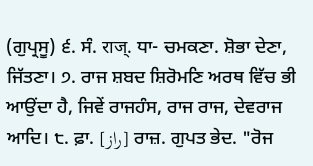(ਗੁਪ੍ਰਸੂ) ੬. ਸੰ. राज्. ਧਾ- ਚਮਕਣਾ. ਸ਼ੋਭਾ ਦੇਣਾ, ਜਿੱਤਣਾ। ੭. ਰਾਜ ਸ਼ਬਦ ਸ਼ਿਰੋਮਣਿ ਅਰਥ ਵਿੱਚ ਭੀ ਆਉਂਦਾ ਹੈ, ਜਿਵੇਂ ਰਾਜਹੰਸ, ਰਾਜ ਰਾਜ, ਦੇਵਰਾਜ ਆਦਿ। ੮. ਫ਼ਾ. [راز] ਰਾਜ਼. ਗੁਪਤ ਭੇਦ. "ਰੋਜ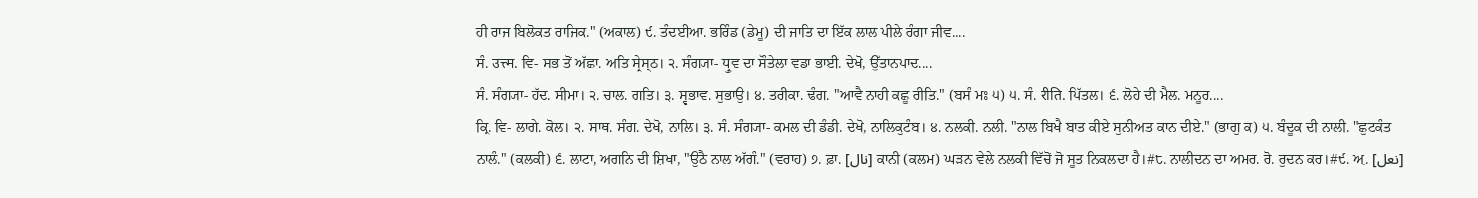ਹੀ ਰਾਜ ਬਿਲੋਕਤ ਰਾਜਿਕ." (ਅਕਾਲ) ੯. ਤੰਦਈਆ. ਭਰਿੰਡ (ਡੇਮੂ) ਦੀ ਜਾਤਿ ਦਾ ਇੱਕ ਲਾਲ ਪੀਲੇ ਰੰਗਾ ਜੀਵ....
ਸੰ. उत्त्म. ਵਿ- ਸਭ ਤੋਂ ਅੱਛਾ. ਅਤਿ ਸ੍ਰੇਸ੍ਠ। ੨. ਸੰਗ੍ਯਾ- ਧ੍ਰੁਵ ਦਾ ਸੌਤੇਲਾ ਵਡਾ ਭਾਈ. ਦੇਖੋ, ਉੱਤਾਨਪਾਦ....
ਸੰ. ਸੰਗ੍ਯਾ- ਹੱਦ. ਸੀਮਾ। ੨. ਚਾਲ. ਗਤਿ। ੩. ਸ੍ਵਭਾਵ. ਸੁਭਾਉ। ੪. ਤਰੀਕਾ. ਢੰਗ. "ਆਵੈ ਨਾਹੀ ਕਛੂ ਰੀਤਿ." (ਬਸੰ ਮਃ ੫) ੫. ਸੰ. रीति. ਪਿੱਤਲ। ੬. ਲੋਹੇ ਦੀ ਮੈਲ. ਮਨੂਰ....
ਕ੍ਰਿ. ਵਿ- ਲਾਗੇ. ਕੋਲ। ੨. ਸਾਥ. ਸੰਗ. ਦੇਖੋ, ਨਾਲਿ। ੩. ਸੰ. ਸੰਗ੍ਯਾ- ਕਮਲ ਦੀ ਡੰਡੀ. ਦੇਖੋ, ਨਾਲਿਕੁਟੰਬ। ੪. ਨਲਕੀ. ਨਲੀ. "ਨਾਲ ਬਿਖੈ ਬਾਤ ਕੀਏ ਸੁਨੀਅਤ ਕਾਨ ਦੀਏ." (ਭਾਗੁ ਕ) ੫. ਬੰਦੂਕ ਦੀ ਨਾਲੀ. "ਛੁਟਕੰਤ ਨਾਲੰ." (ਕਲਕੀ) ੬. ਲਾਟਾ, ਅਗਨਿ ਦੀ ਸ਼ਿਖਾ, "ਉਠੈ ਨਾਲ ਅੱਗੰ." (ਵਰਾਹ) ੭. ਫ਼ਾ. [نال] ਕਾਨੀ (ਕਲਮ) ਘੜਨ ਵੇਲੇ ਨਲਕੀ ਵਿੱਚੋਂ ਜੋ ਸੂਤ ਨਿਕਲਦਾ ਹੈ।#੮. ਨਾਲੀਦਨ ਦਾ ਅਮਰ. ਰੋ. ਰੁਦਨ ਕਰ।#੯. ਅ਼. [نعل]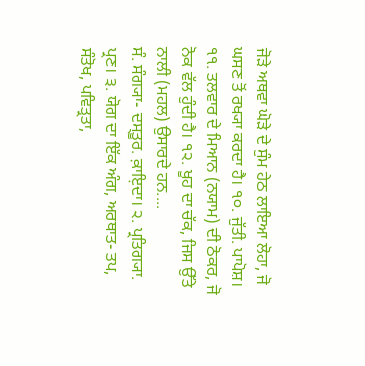ਜੋੜੇ ਅਥਵਾ ਘੋੜੇ ਦੇ ਸੁੰਮ ਹੇਠ ਲਾਇਆ ਲੋਹਾ, ਜੋ ਘਸਣ ਤੋਂ ਰਖ੍ਯਾ ਕਰਦਾ ਹੈ। ੧੦. ਜੁੱਤੀ. ਪਾਪੋਸ਼। ੧੧. ਤਲਵਾਰ ਦੇ ਮਿਆਨ (ਨਯਾਮ) ਦੀ ਠੋਕਰ, ਜੋ ਨੋਕ ਵੱਲ ਹੁੰਦੀ ਹੈ। ੧੨. ਖੂਹ ਦਾ ਚੱਕ, ਜਿਸ ਉੱਤੇ ਨਾਲੀ (ਮਹਲ) ਉਸਾਰਦੇ ਹਨ....
ਸੰ. ਸੰਗ੍ਯਾ- ਦਸ੍ਤੂਰ. ਕ਼ਾਇ਼ਦਾ। ੨. ਪ੍ਰਤਿਗ੍ਯਾ. ਪ੍ਰਣ। ੩. ਯੋਗ ਦਾ ਇੱਕ ਅੰਗ, ਅਰਥਾਤ- ਤਪ, ਸੰਤੋਖ, ਪਵਿਤ੍ਰਤਾ,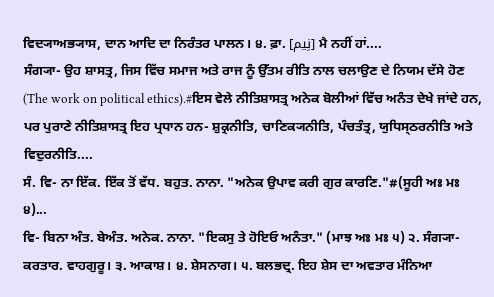ਵਿਦ੍ਯਾਅਭ੍ਯਾਸ, ਦਾਨ ਆਦਿ ਦਾ ਨਿਰੰਤਰ ਪਾਲਨ। ੪. ਫ਼ਾ. [نِیم] ਮੈ ਨਹੀਂ ਹਾਂ....
ਸੰਗ੍ਯਾ- ਉਹ ਸ਼ਾਸਤ੍ਰ, ਜਿਸ ਵਿੱਚ ਸਮਾਜ ਅਤੇ ਰਾਜ ਨੂੰ ਉੱਤਮ ਰੀਤਿ ਨਾਲ ਚਲਾਉਣ ਦੇ ਨਿਯਮ ਦੱਸੇ ਹੋਣ (The work on political ethics).#ਇਸ ਵੇਲੇ ਨੀਤਿਸ਼ਾਸਤ੍ਰ ਅਨੇਕ ਬੋਲੀਆਂ ਵਿੱਚ ਅਨੰਤ ਦੇਖੇ ਜਾਂਦੇ ਹਨ, ਪਰ ਪੁਰਾਣੇ ਨੀਤਿਸ਼ਾਸਤ੍ਰ ਇਹ ਪ੍ਰਧਾਨ ਹਨ- ਸ਼ੁਕ੍ਰਨੀਤਿ, ਚਾਣਿਕ੍ਯਨੀਤਿ, ਪੰਚਤੰਤ੍ਰ, ਯੁਧਿਸ੍ਠਰਨੀਤਿ ਅਤੇ ਵਿਦੁਰਨੀਤਿ....
ਸੰ. ਵਿ- ਨਾ ਇੱਕ. ਇੱਕ ਤੋਂ ਵੱਧ. ਬਹੁਤ. ਨਾਨਾ. "ਅਨੇਕ ਉਪਾਵ ਕਰੀ ਗੁਰ ਕਾਰਣਿ."#(ਸੂਹੀ ਅਃ ਮਃ ੪)...
ਵਿ- ਬਿਨਾ ਅੰਤ. ਬੇਅੰਤ. ਅਨੇਕ. ਨਾਨਾ. "ਇਕਸੁ ਤੇ ਹੋਇਓ ਅਨੰਤਾ." (ਮਾਝ ਅਃ ਮਃ ੫) ੨. ਸੰਗ੍ਯਾ- ਕਰਤਾਰ. ਵਾਹਗੁਰੂ। ੩. ਆਕਾਸ਼। ੪. ਸ਼ੇਸਨਾਗ। ੫. ਬਲਭਦ੍ਰ. ਇਹ ਸ਼ੇਸ ਦਾ ਅਵਤਾਰ ਮੰਨਿਆ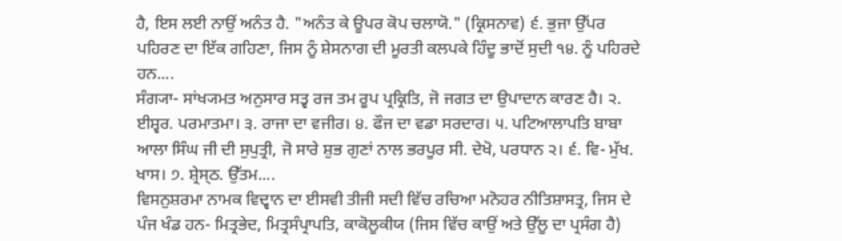ਹੈ, ਇਸ ਲਈ ਨਾਉਂ ਅਨੰਤ ਹੈ. "ਅਨੰਤ ਕੇ ਊਪਰ ਕੋਪ ਚਲਾਯੋ." (ਕ੍ਰਿਸਨਾਵ) ੬. ਭੁਜਾ ਉੱਪਰ ਪਹਿਰਣ ਦਾ ਇੱਕ ਗਹਿਣਾ, ਜਿਸ ਨੂੰ ਸ਼ੇਸਨਾਗ ਦੀ ਮੂਰਤੀ ਕਲਪਕੇ ਹਿੰਦੂ ਭਾਦੋਂ ਸੁਦੀ ੧੪. ਨੂੰ ਪਹਿਰਦੇ ਹਨ....
ਸੰਗ੍ਯਾ- ਸਾਂਖ੍ਯਮਤ ਅਨੁਸਾਰ ਸਤ੍ਵ ਰਜ ਤਮ ਰੂਪ ਪ੍ਰਕ੍ਰਿਤਿ, ਜੋ ਜਗਤ ਦਾ ਉਪਾਦਾਨ ਕਾਰਣ ਹੈ। ੨. ਈਸ਼੍ਵਰ. ਪਰਮਾਤਮਾ। ੩. ਰਾਜਾ ਦਾ ਵਜੀਰ। ੪. ਫੌਜ ਦਾ ਵਡਾ ਸਰਦਾਰ। ੫. ਪਟਿਆਲਾਪਤਿ ਬਾਬਾ ਆਲਾ ਸਿੰਘ ਜੀ ਦੀ ਸੁਪੁਤ੍ਰੀ, ਜੋ ਸਾਰੇ ਸ਼ੁਭ ਗੁਣਾਂ ਨਾਲ ਭਰਪੂਰ ਸੀ. ਦੇਖੋ, ਪਰਧਾਨ ੨। ੬. ਵਿ- ਮੁੱਖ. ਖਾਸ। ੭. ਸ਼੍ਰੇਸ੍ਠ. ਉੱਤਮ....
ਵਿਸਨੁਸ਼ਰਮਾ ਨਾਮਕ ਵਿਦ੍ਵਾਨ ਦਾ ਈਸਵੀ ਤੀਜੀ ਸਦੀ ਵਿੱਚ ਰਚਿਆ ਮਨੋਹਰ ਨੀਤਿਸ਼ਾਸਤ੍ਰ, ਜਿਸ ਦੇ ਪੰਜ ਖੰਡ ਹਨ- ਮਿਤ੍ਰਭੇਦ, ਮਿਤ੍ਰਸੰਪ੍ਰਾਪਤਿ, ਕਾਕੋਲੂਕੀਯ (ਜਿਸ ਵਿੱਚ ਕਾਉਂ ਅਤੇ ਉੱਲੂ ਦਾ ਪ੍ਰਸੰਗ ਹੈ)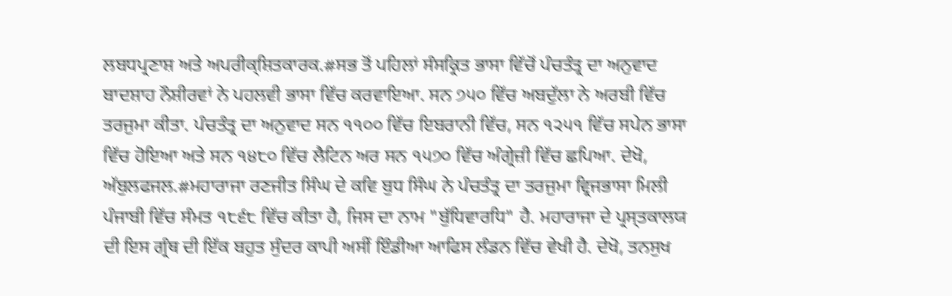ਲਬਧਪ੍ਰਣਾਸ਼ ਅਤੇ ਅਪਰੀਕ੍ਸ਼ਿਤਕਾਰਕ.#ਸਭ ਤੋਂ ਪਹਿਲਾਂ ਸੰਸਕ੍ਰਿਤ ਭਾਸਾ ਵਿੱਚੋਂ ਪੰਚਤੰਤ੍ਰ ਦਾ ਅਨੁਵਾਦ ਬਾਦਸ਼ਾਹ ਨੌਸ਼ੀਰਵਾਂ ਨੇ ਪਹਲਵੀ ਭਾਸਾ ਵਿੱਚ ਕਰਵਾਇਆ. ਸਨ ੭੫੦ ਵਿੱਚ ਅਬਦੁੱਲਾ ਨੇ ਅਰਬੀ ਵਿੱਚ ਤਰਜੁਮਾ ਕੀਤਾ. ਪੰਚਤੰਤ੍ਰ ਦਾ ਅਨੁਵਾਦ ਸਨ ੧੧੦੦ ਵਿੱਚ ਇਬਰਾਨੀ ਵਿੱਚ, ਸਨ ੧੨੫੧ ਵਿੱਚ ਸਪੇਨ ਭਾਸਾ ਵਿੱਚ ਹੋਇਆ ਅਤੇ ਸਨ ੧੪੮੦ ਵਿੱਚ ਲੈਟਿਨ ਅਰ ਸਨ ੧੫੭੦ ਵਿੱਚ ਅੰਗ੍ਰੇਜ਼ੀ ਵਿੱਚ ਛਪਿਆ. ਦੇਖੋ, ਅੱਬੁਲਫਜਲ.#ਮਹਾਰਾਜਾ ਰਣਜੀਤ ਸਿੰਘ ਦੇ ਕਵਿ ਬੁਧ ਸਿੰਘ ਨੇ ਪੰਚਤੰਤ੍ਰ ਦਾ ਤਰਜੁਮਾ ਵ੍ਰਿਜਭਾਸਾ ਮਿਲੀ ਪੰਜਾਬੀ ਵਿੱਚ ਸੰਮਤ ੧੮੬੮ ਵਿੱਚ ਕੀਤਾ ਹੈ, ਜਿਸ ਦਾ ਨਾਮ "ਬੁੱਧਿਵਾਰਧਿ" ਹੈ. ਮਹਾਰਾਜਾ ਦੇ ਪ੍ਰਸ੍ਤਕਾਲਯ ਦੀ ਇਸ ਗ੍ਰੰਥ ਦੀ ਇੱਕ ਬਹੁਤ ਸੁੰਦਰ ਕਾਪੀ ਅਸੀਂ ਇੰਡੀਆ ਆਫਿਸ ਲੰਡਨ ਵਿੱਚ ਵੇਖੀ ਹੈ. ਦੇਖੋ, ਤਨਸੁਖ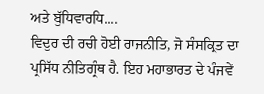ਅਤੇ ਬੁੱਧਿਵਾਰਧਿ....
ਵਿਦੁਰ ਦੀ ਰਚੀ ਹੋਈ ਰਾਜਨੀਤਿ, ਜੋ ਸੰਸਕ੍ਰਿਤ ਦਾ ਪ੍ਰਸਿੱਧ ਨੀਤਿਗ੍ਰੰਥ ਹੈ. ਇਹ ਮਹਾਭਾਰਤ ਦੇ ਪੰਜਵੇਂ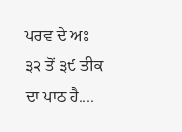ਪਰਵ ਦੇ ਅਃ ੩੨ ਤੋਂ ੩੯ ਤੀਕ ਦਾ ਪਾਠ ਹੈ....